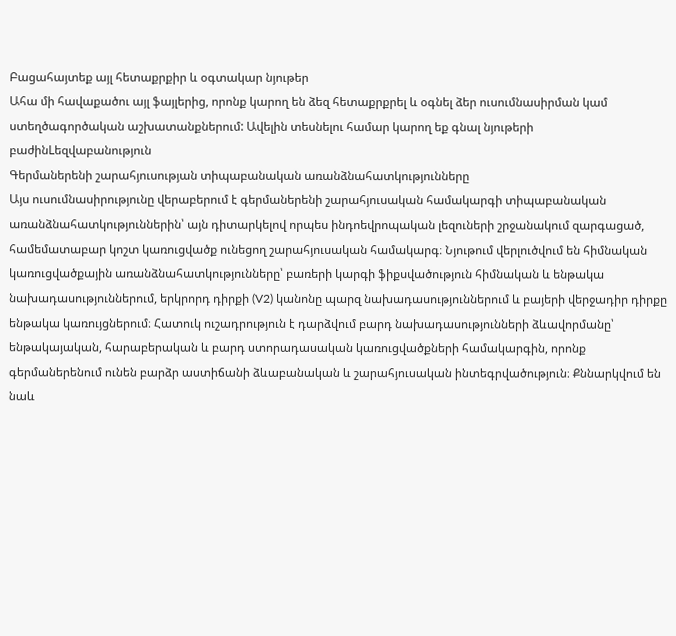Բացահայտեք այլ հետաքրքիր և օգտակար նյութեր
Ահա մի հավաքածու այլ ֆայլերից, որոնք կարող են ձեզ հետաքրքրել և օգնել ձեր ուսումնասիրման կամ ստեղծագործական աշխատանքներում: Ավելին տեսնելու համար կարող եք գնալ նյութերի բաժինLեզվաբանություն
Գերմաներենի շարահյուսության տիպաբանական առանձնահատկությունները
Այս ուսումնասիրությունը վերաբերում է գերմաներենի շարահյուսական համակարգի տիպաբանական առանձնահատկություններին՝ այն դիտարկելով որպես ինդոեվրոպական լեզուների շրջանակում զարգացած, համեմատաբար կոշտ կառուցվածք ունեցող շարահյուսական համակարգ։ Նյութում վերլուծվում են հիմնական կառուցվածքային առանձնահատկությունները՝ բառերի կարգի ֆիքսվածություն հիմնական և ենթակա նախադասություններում, երկրորդ դիրքի (V2) կանոնը պարզ նախադասություններում և բայերի վերջադիր դիրքը ենթակա կառույցներում։ Հատուկ ուշադրություն է դարձվում բարդ նախադասությունների ձևավորմանը՝ ենթակայական, հարաբերական և բարդ ստորադասական կառուցվածքների համակարգին, որոնք գերմաներենում ունեն բարձր աստիճանի ձևաբանական և շարահյուսական ինտեգրվածություն։ Քննարկվում են նաև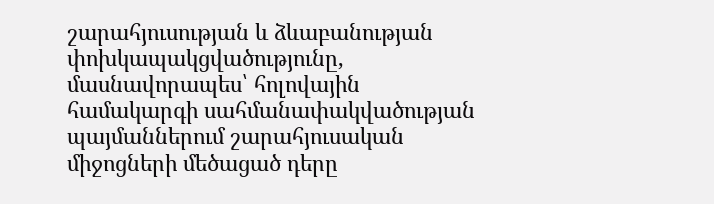շարահյուսության և ձևաբանության փոխկապակցվածությունը, մասնավորապես՝ հոլովային համակարգի սահմանափակվածության պայմաններում շարահյուսական միջոցների մեծացած դերը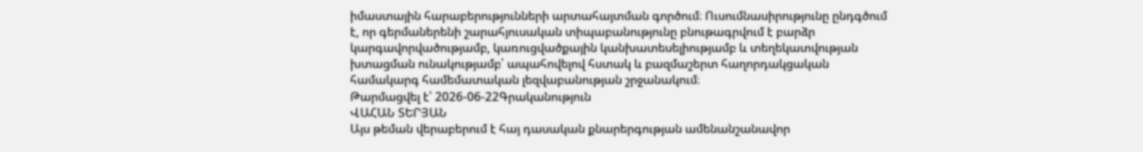իմաստային հարաբերությունների արտահայտման գործում։ Ուսումնասիրությունը ընդգծում է, որ գերմաներենի շարահյուսական տիպաբանությունը բնութագրվում է բարձր կարգավորվածությամբ, կառուցվածքային կանխատեսելիությամբ և տեղեկատվության խտացման ունակությամբ՝ ապահովելով հստակ և բազմաշերտ հաղորդակցական համակարգ համեմատական լեզվաբանության շրջանակում։
Թարմացվել է՝ 2026-06-22Գրականություն
ՎԱՀԱՆ ՏԵՐՅԱՆ
Այս թեման վերաբերում է հայ դասական քնարերգության ամենանշանավոր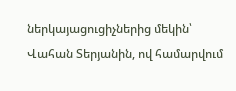ներկայացուցիչներից մեկին՝ Վահան Տերյանին, ով համարվում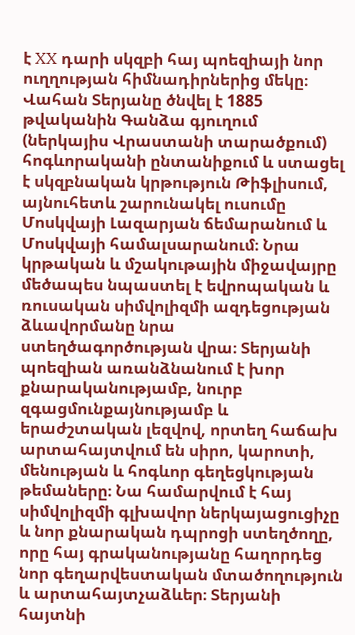է XX դարի սկզբի հայ պոեզիայի նոր ուղղության հիմնադիրներից մեկը։ Վահան Տերյանը ծնվել է 1885 թվականին Գանձա գյուղում (ներկայիս Վրաստանի տարածքում) հոգևորականի ընտանիքում և ստացել է սկզբնական կրթություն Թիֆլիսում, այնուհետև շարունակել ուսումը Մոսկվայի Լազարյան ճեմարանում և Մոսկվայի համալսարանում։ Նրա կրթական և մշակութային միջավայրը մեծապես նպաստել է եվրոպական և ռուսական սիմվոլիզմի ազդեցության ձևավորմանը նրա ստեղծագործության վրա։ Տերյանի պոեզիան առանձնանում է խոր քնարականությամբ, նուրբ զգացմունքայնությամբ և երաժշտական լեզվով, որտեղ հաճախ արտահայտվում են սիրո, կարոտի, մենության և հոգևոր գեղեցկության թեմաները։ Նա համարվում է հայ սիմվոլիզմի գլխավոր ներկայացուցիչը և նոր քնարական դպրոցի ստեղծողը, որը հայ գրականությանը հաղորդեց նոր գեղարվեստական մտածողություն և արտահայտչաձևեր։ Տերյանի հայտնի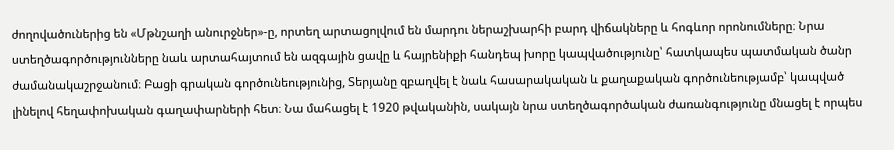ժողովածուներից են «Մթնշաղի անուրջներ»-ը, որտեղ արտացոլվում են մարդու ներաշխարհի բարդ վիճակները և հոգևոր որոնումները։ Նրա ստեղծագործությունները նաև արտահայտում են ազգային ցավը և հայրենիքի հանդեպ խորը կապվածությունը՝ հատկապես պատմական ծանր ժամանակաշրջանում։ Բացի գրական գործունեությունից, Տերյանը զբաղվել է նաև հասարակական և քաղաքական գործունեությամբ՝ կապված լինելով հեղափոխական գաղափարների հետ։ Նա մահացել է 1920 թվականին, սակայն նրա ստեղծագործական ժառանգությունը մնացել է որպես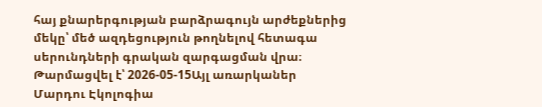հայ քնարերգության բարձրագույն արժեքներից մեկը՝ մեծ ազդեցություն թողնելով հետագա սերունդների գրական զարգացման վրա։
Թարմացվել է՝ 2026-05-15Այլ առարկաներ
Մարդու Էկոլոգիա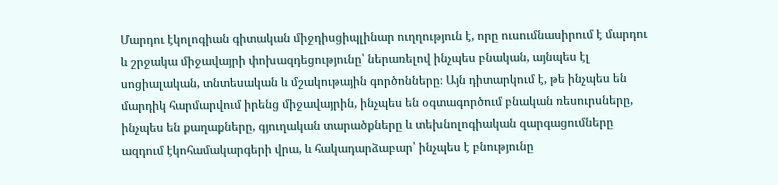Մարդու էկոլոգիան գիտական միջդիսցիպլինար ուղղություն է, որը ուսումնասիրում է մարդու և շրջակա միջավայրի փոխազդեցությունը՝ ներառելով ինչպես բնական, այնպես էլ սոցիալական, տնտեսական և մշակութային գործոնները։ Այն դիտարկում է, թե ինչպես են մարդիկ հարմարվում իրենց միջավայրին, ինչպես են օգտագործում բնական ռեսուրսները, ինչպես են քաղաքները, գյուղական տարածքները և տեխնոլոգիական զարգացումները ազդում էկոհամակարգերի վրա, և հակադարձաբար՝ ինչպես է բնությունը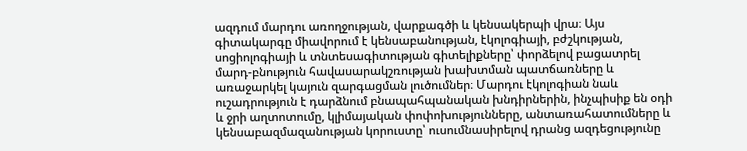ազդում մարդու առողջության, վարքագծի և կենսակերպի վրա։ Այս գիտակարգը միավորում է կենսաբանության, էկոլոգիայի, բժշկության, սոցիոլոգիայի և տնտեսագիտության գիտելիքները՝ փորձելով բացատրել մարդ-բնություն հավասարակշռության խախտման պատճառները և առաջարկել կայուն զարգացման լուծումներ։ Մարդու էկոլոգիան նաև ուշադրություն է դարձնում բնապահպանական խնդիրներին, ինչպիսիք են օդի և ջրի աղտոտումը, կլիմայական փոփոխությունները, անտառահատումները և կենսաբազմազանության կորուստը՝ ուսումնասիրելով դրանց ազդեցությունը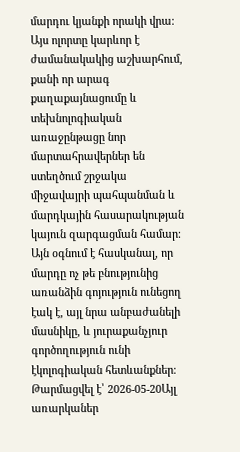մարդու կյանքի որակի վրա։ Այս ոլորտը կարևոր է ժամանակակից աշխարհում, քանի որ արագ քաղաքայնացումը և տեխնոլոգիական առաջընթացը նոր մարտահրավերներ են ստեղծում շրջակա միջավայրի պահպանման և մարդկային հասարակության կայուն զարգացման համար։ Այն օգնում է հասկանալ, որ մարդը ոչ թե բնությունից առանձին գոյություն ունեցող էակ է, այլ նրա անբաժանելի մասնիկը, և յուրաքանչյուր գործողություն ունի էկոլոգիական հետևանքներ։
Թարմացվել է՝ 2026-05-20Այլ առարկաներ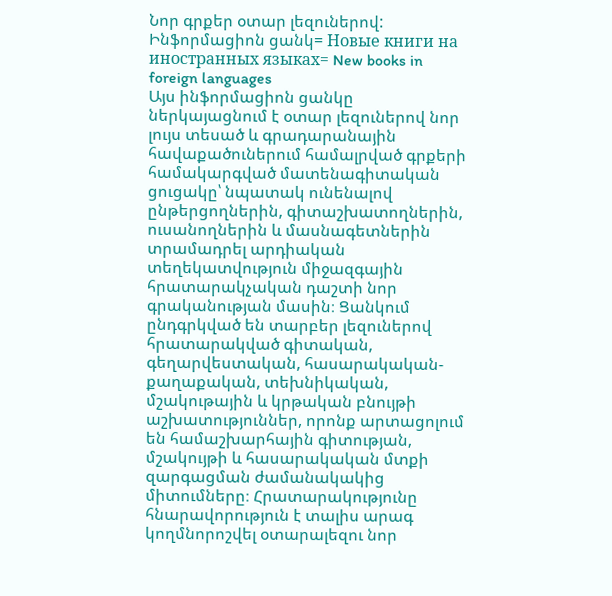Նոր գրքեր օտար լեզուներով: Ինֆորմացիոն ցանկ= Новые книги на иностранных языках= New books in foreign languages
Այս ինֆորմացիոն ցանկը ներկայացնում է օտար լեզուներով նոր լույս տեսած և գրադարանային հավաքածուներում համալրված գրքերի համակարգված մատենագիտական ցուցակը՝ նպատակ ունենալով ընթերցողներին, գիտաշխատողներին, ուսանողներին և մասնագետներին տրամադրել արդիական տեղեկատվություն միջազգային հրատարակչական դաշտի նոր գրականության մասին։ Ցանկում ընդգրկված են տարբեր լեզուներով հրատարակված գիտական, գեղարվեստական, հասարակական-քաղաքական, տեխնիկական, մշակութային և կրթական բնույթի աշխատություններ, որոնք արտացոլում են համաշխարհային գիտության, մշակույթի և հասարակական մտքի զարգացման ժամանակակից միտումները։ Հրատարակությունը հնարավորություն է տալիս արագ կողմնորոշվել օտարալեզու նոր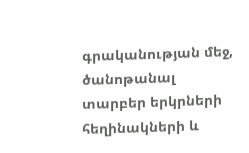գրականության մեջ, ծանոթանալ տարբեր երկրների հեղինակների և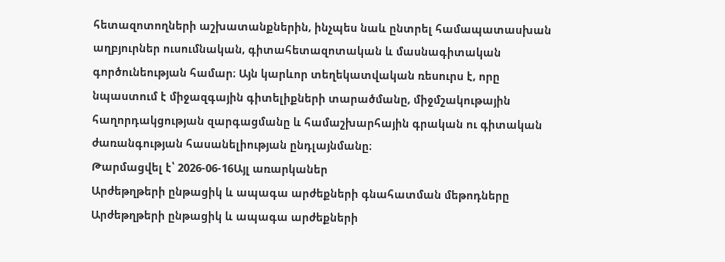հետազոտողների աշխատանքներին, ինչպես նաև ընտրել համապատասխան աղբյուրներ ուսումնական, գիտահետազոտական և մասնագիտական գործունեության համար։ Այն կարևոր տեղեկատվական ռեսուրս է, որը նպաստում է միջազգային գիտելիքների տարածմանը, միջմշակութային հաղորդակցության զարգացմանը և համաշխարհային գրական ու գիտական ժառանգության հասանելիության ընդլայնմանը։
Թարմացվել է՝ 2026-06-16Այլ առարկաներ
Արժեթղթերի ընթացիկ և ապագա արժեքների գնահատման մեթոդները
Արժեթղթերի ընթացիկ և ապագա արժեքների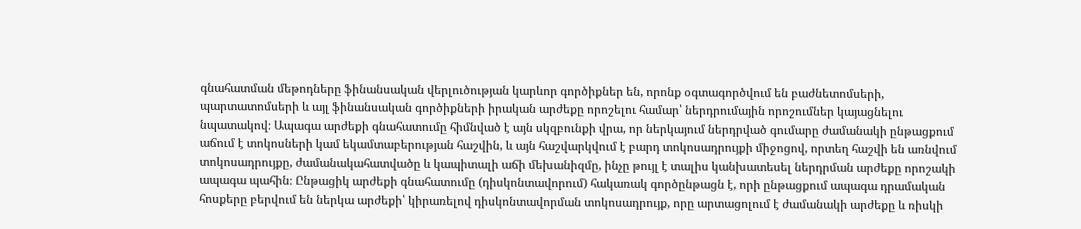գնահատման մեթոդները ֆինանսական վերլուծության կարևոր գործիքներ են, որոնք օգտագործվում են բաժնետոմսերի, պարտատոմսերի և այլ ֆինանսական գործիքների իրական արժեքը որոշելու համար՝ ներդրումային որոշումներ կայացնելու նպատակով։ Ապագա արժեքի գնահատումը հիմնված է այն սկզբունքի վրա, որ ներկայում ներդրված գումարը ժամանակի ընթացքում աճում է տոկոսների կամ եկամտաբերության հաշվին, և այն հաշվարկվում է բարդ տոկոսադրույքի միջոցով, որտեղ հաշվի են առնվում տոկոսադրույքը, ժամանակահատվածը և կապիտալի աճի մեխանիզմը, ինչը թույլ է տալիս կանխատեսել ներդրման արժեքը որոշակի ապագա պահին։ Ընթացիկ արժեքի գնահատումը (դիսկոնտավորում) հակառակ գործընթացն է, որի ընթացքում ապագա դրամական հոսքերը բերվում են ներկա արժեքի՝ կիրառելով դիսկոնտավորման տոկոսադրույք, որը արտացոլում է ժամանակի արժեքը և ռիսկի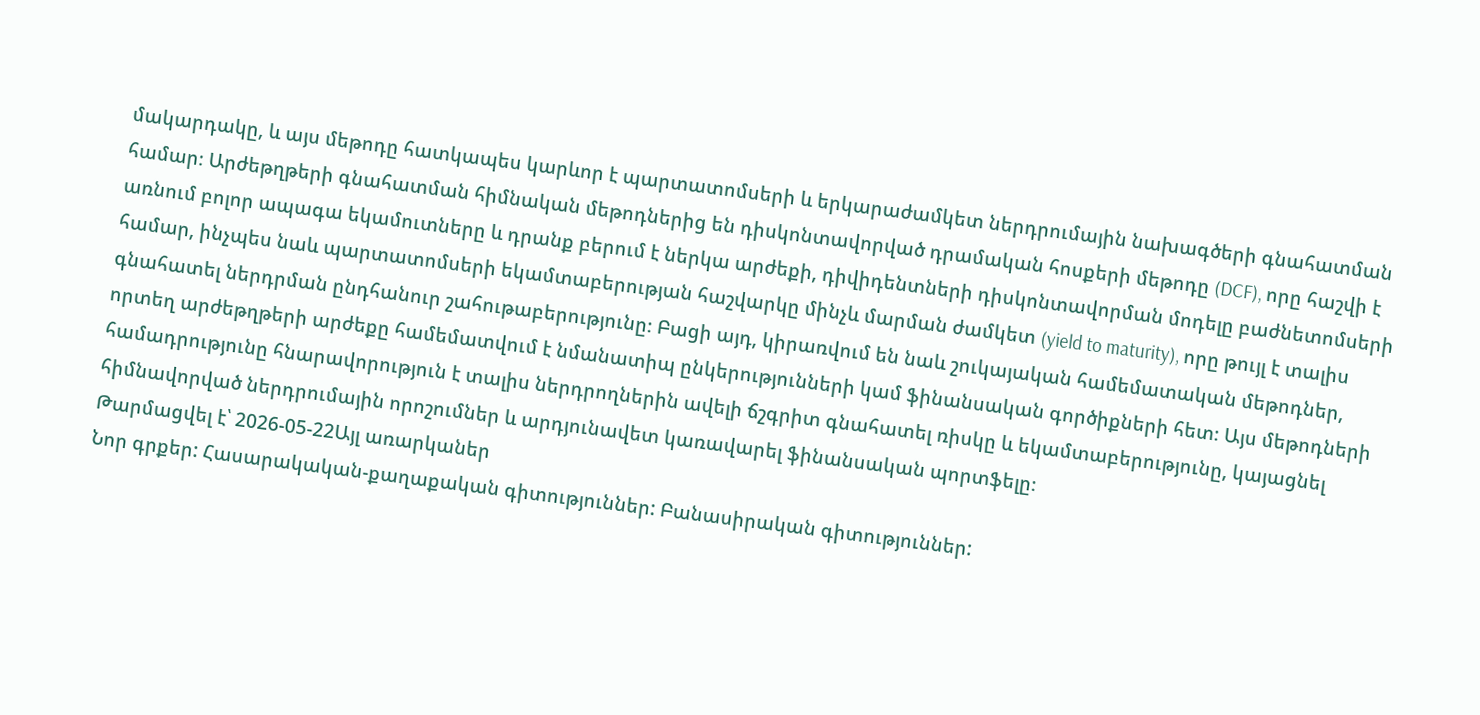մակարդակը, և այս մեթոդը հատկապես կարևոր է պարտատոմսերի և երկարաժամկետ ներդրումային նախագծերի գնահատման համար։ Արժեթղթերի գնահատման հիմնական մեթոդներից են դիսկոնտավորված դրամական հոսքերի մեթոդը (DCF), որը հաշվի է առնում բոլոր ապագա եկամուտները և դրանք բերում է ներկա արժեքի, դիվիդենտների դիսկոնտավորման մոդելը բաժնետոմսերի համար, ինչպես նաև պարտատոմսերի եկամտաբերության հաշվարկը մինչև մարման ժամկետ (yield to maturity), որը թույլ է տալիս գնահատել ներդրման ընդհանուր շահութաբերությունը։ Բացի այդ, կիրառվում են նաև շուկայական համեմատական մեթոդներ, որտեղ արժեթղթերի արժեքը համեմատվում է նմանատիպ ընկերությունների կամ ֆինանսական գործիքների հետ։ Այս մեթոդների համադրությունը հնարավորություն է տալիս ներդրողներին ավելի ճշգրիտ գնահատել ռիսկը և եկամտաբերությունը, կայացնել հիմնավորված ներդրումային որոշումներ և արդյունավետ կառավարել ֆինանսական պորտֆելը։
Թարմացվել է՝ 2026-05-22Այլ առարկաներ
Նոր գրքեր: Հասարակական-քաղաքական գիտություններ: Բանասիրական գիտություններ: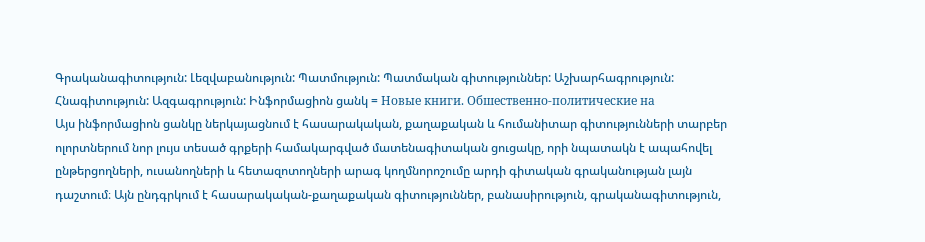Գրականագիտություն: Լեզվաբանություն: Պատմություն: Պատմական գիտություններ: Աշխարհագրություն: Հնագիտություն: Ազգագրություն: Ինֆորմացիոն ցանկ = Новые книги. Обшественно-политические на
Այս ինֆորմացիոն ցանկը ներկայացնում է հասարակական, քաղաքական և հումանիտար գիտությունների տարբեր ոլորտներում նոր լույս տեսած գրքերի համակարգված մատենագիտական ցուցակը, որի նպատակն է ապահովել ընթերցողների, ուսանողների և հետազոտողների արագ կողմնորոշումը արդի գիտական գրականության լայն դաշտում։ Այն ընդգրկում է հասարակական-քաղաքական գիտություններ, բանասիրություն, գրականագիտություն,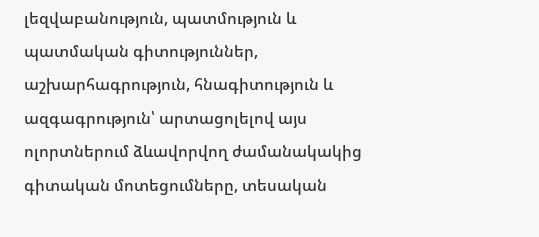լեզվաբանություն, պատմություն և պատմական գիտություններ, աշխարհագրություն, հնագիտություն և ազգագրություն՝ արտացոլելով այս ոլորտներում ձևավորվող ժամանակակից գիտական մոտեցումները, տեսական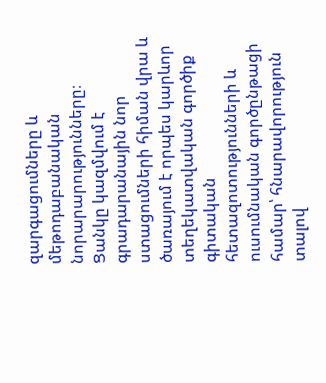զարգացումները և մեթոդաբանական նորարարությունները։ Ցանկը կազմվում է գրադարանային նոր ստացումների հիման վրա և ծառայում է որպես կարևոր տեղեկատվական գործիք գիտական հետազոտությունների և ուսումնական գործընթացի համար՝ հնարավորություն տալով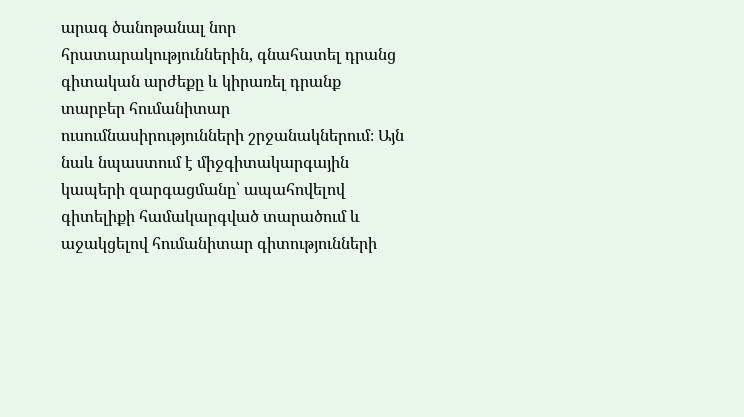արագ ծանոթանալ նոր հրատարակություններին, գնահատել դրանց գիտական արժեքը և կիրառել դրանք տարբեր հումանիտար ուսումնասիրությունների շրջանակներում։ Այն նաև նպաստում է միջգիտակարգային կապերի զարգացմանը՝ ապահովելով գիտելիքի համակարգված տարածում և աջակցելով հումանիտար գիտությունների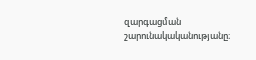զարգացման շարունակականությանը։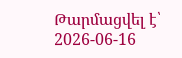Թարմացվել է՝ 2026-06-16